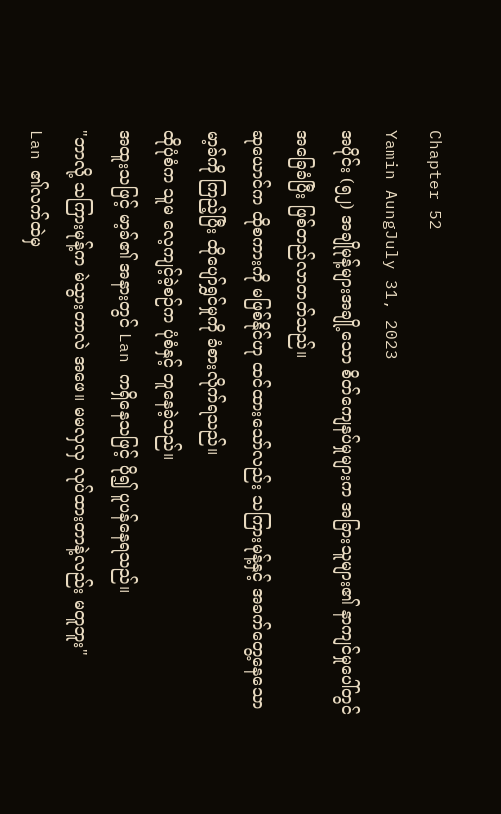Chapter 52
Yamin AungJuly 31, 2023
အပိုင်း (၅၂) အချိုမုန့်များအချို့သော စိတ်ကျေနပ်မှုများက အခြားသူများ၏ နာကျင်မှုပေါ်တွင် အခြေခံပြီး ဖြစ်တည်လာတတ်သည်။
ဆုယောင်က ထိုစကားကို မဖြစ်နိုင်ဟု ထင်ထားသော်လည်း သကြားမုန့်နှင့် အခက်တွေ့နေသော မာ့ခ်ကို ကြည့်ပြီး ထိုပျော်ရွှင်မှုကို ခံစားလိုက်ရသည်။
ထိုပုံစံက သူမ လေ့ကျင့်ခဲ့စဉ်က ပုံစံနှင့် တူနေခဲ့သည်။
အထူးသဖြင့် မာ့ခ်၏ အနားတွင် Lan ကရှိနေသဖြင့် ပို၍ ပူပန်နေရသည်။
"ဘာလို့ သကြားမုန့်က မဲသွားတာလဲ အဖေ။ မမလှလှ လုပ်ထားတာနဲ့လည်း မတူဘူး"
Lan ၏လက်ထဲမှ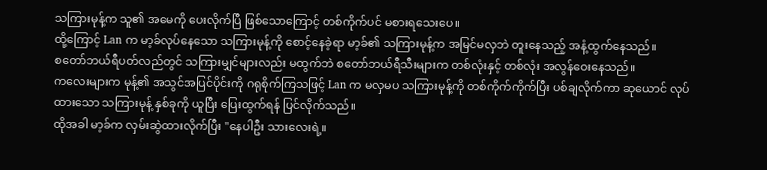သကြားမုန့်က သူ၏ အမေကို ပေးလိုက်ပြီ ဖြစ်သောကြောင့် တစ်ကိုက်ပင် မစားရသေးပေ။
ထို့ကြောင့် Lan က မာ့ခ်လုပ်နေသော သကြားမုန့်ကို စောင့်နေခဲ့ရာ မာ့ခ်၏ သကြားမုန့်က အမြင်မလှဘဲ တူးနေသည့် အနံ့ထွက်နေသည်။
စတော်ဘယ်ရီပတ်လည်တွင် သကြားမျှင်များလည်း မထွက်ဘဲ စတော်ဘယ်ရီသီးများက တစ်လုံးနှင့် တစ်လုံး အလွန်ဝေးနေသည်။
ကလေးများက မုန့်၏ အသွင်အပြင်ပိုင်းကို ဂရုစိုက်ကြသဖြင့် Lan က မလှမပ သကြားမုန့်ကို တစ်ကိုက်ကိုက်ပြီး ပစ်ချလိုက်ကာ ဆုယောင် လုပ်ထားသော သကြားမုန့် နှစ်ခုကို ယူပြီး ပြေးထွက်ရန် ပြင်လိုက်သည်။
ထိုအခါ မာ့ခ်က လှမ်းဆွဲထားလိုက်ပြီး "နေပါဦး သားလေးရဲ့။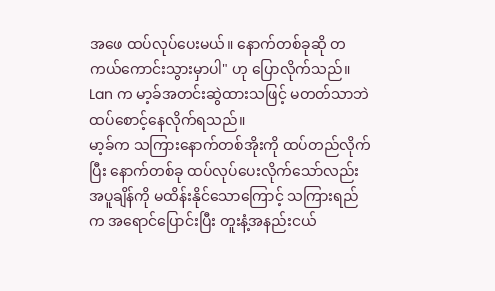အဖေ ထပ်လုပ်ပေးမယ်။ နောက်တစ်ခုဆို တကယ်ကောင်းသွားမှာပါ" ဟု ပြောလိုက်သည်။
Lan က မာ့ခ်အတင်းဆွဲထားသဖြင့် မတတ်သာဘဲ ထပ်စောင့်နေလိုက်ရသည်။
မာ့ခ်က သကြားနောက်တစ်အိုးကို ထပ်တည်လိုက်ပြီး နောက်တစ်ခု ထပ်လုပ်ပေးလိုက်သော်လည်း အပူချိန်ကို မထိန်းနိုင်သောကြောင့် သကြားရည်က အရောင်ပြောင်းပြီး တူးနံ့အနည်းငယ်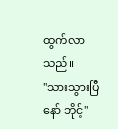ထွက်လာသည်။
"သားသွားပြီနော် ဘိုင့်"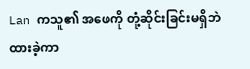Lan ကသူ၏ အဖေကို တုံ့ဆိုင်းခြင်းမရှိဘဲ ထားခဲ့ကာ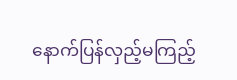နောက်ပြန်လှည့်မကြည့်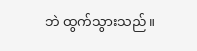ဘဲ ထွက်သွားသည်။